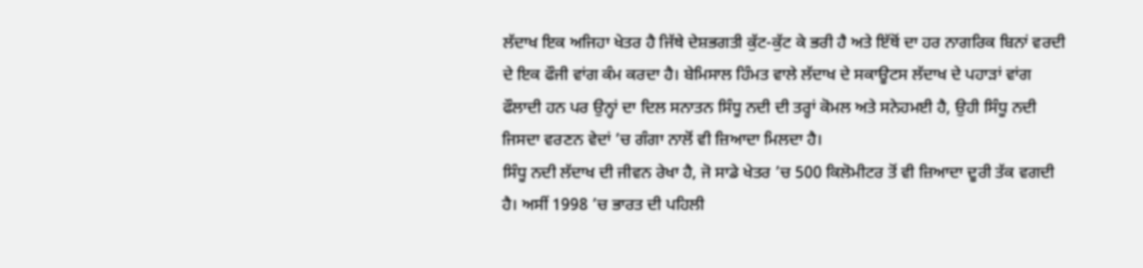ਲੱਦਾਖ ਇਕ ਅਜਿਹਾ ਖੇਤਰ ਹੈ ਜਿੱਥੇ ਦੇਸ਼ਭਗਤੀ ਕੁੱਟ-ਕੁੱਟ ਕੇ ਭਰੀ ਹੈ ਅਤੇ ਇੱਥੋਂ ਦਾ ਹਰ ਨਾਗਰਿਕ ਬਿਨਾਂ ਵਰਦੀ ਦੇ ਇਕ ਫੌਜੀ ਵਾਂਗ ਕੰਮ ਕਰਦਾ ਹੈ। ਬੇਮਿਸਾਲ ਹਿੰਮਤ ਵਾਲੇ ਲੱਦਾਖ ਦੇ ਸਕਾਊਟਸ ਲੱਦਾਖ ਦੇ ਪਹਾੜਾਂ ਵਾਂਗ ਫੌਲਾਦੀ ਹਨ ਪਰ ਉਨ੍ਹਾਂ ਦਾ ਦਿਲ ਸਨਾਤਨ ਸਿੰਧੂ ਨਦੀ ਦੀ ਤਰ੍ਹਾਂ ਕੋਮਲ ਅਤੇ ਸਨੇਹਮਈ ਹੈ, ਉਹੀ ਸਿੰਧੂ ਨਦੀ ਜਿਸਦਾ ਵਰਣਨ ਵੇਦਾਂ ’ਚ ਗੰਗਾ ਨਾਲੋਂ ਵੀ ਜ਼ਿਆਦਾ ਮਿਲਦਾ ਹੈ।
ਸਿੰਧੂ ਨਦੀ ਲੱਦਾਖ ਦੀ ਜੀਵਨ ਰੇਖਾ ਹੈ, ਜੋ ਸਾਡੇ ਖੇਤਰ ’ਚ 500 ਕਿਲੋਮੀਟਰ ਤੋਂ ਵੀ ਜ਼ਿਆਦਾ ਦੂਰੀ ਤੱਕ ਵਗਦੀ ਹੈ। ਅਸੀਂ 1998 ’ਚ ਭਾਰਤ ਦੀ ਪਹਿਲੀ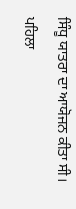ਸਿੰਧੂ ਯਾਤਰਾ ਦਾ ਆਯੋਜਨ ਕੀਤਾ ਸੀ। ਪਹਿਲਾ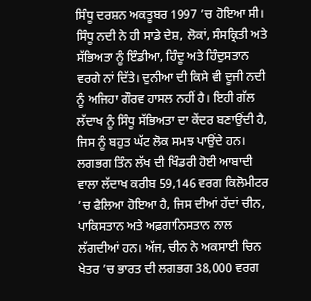ਸਿੰਧੂ ਦਰਸ਼ਨ ਅਕਤੂਬਰ 1997 ’ਚ ਹੋਇਆ ਸੀ।
ਸਿੰਧੂ ਨਦੀ ਨੇ ਹੀ ਸਾਡੇ ਦੇਸ਼, ਲੋਕਾਂ, ਸੰਸਕ੍ਰਿਤੀ ਅਤੇ ਸੱਭਿਅਤਾ ਨੂੰ ਇੰਡੀਆ, ਹਿੰਦੂ ਅਤੇ ਹਿੰਦੁਸਤਾਨ ਵਰਗੇ ਨਾਂ ਦਿੱਤੇ। ਦੁਨੀਆ ਦੀ ਕਿਸੇ ਵੀ ਦੂਜੀ ਨਦੀ ਨੂੰ ਅਜਿਹਾ ਗੌਰਵ ਹਾਸਲ ਨਹੀਂ ਹੈ। ਇਹੀ ਗੱਲ ਲੱਦਾਖ ਨੂੰ ਸਿੰਧੂ ਸੱਭਿਅਤਾ ਦਾ ਕੇਂਦਰ ਬਣਾਉਂਦੀ ਹੈ, ਜਿਸ ਨੂੰ ਬਹੁਤ ਘੱਟ ਲੋਕ ਸਮਝ ਪਾਉਂਦੇ ਹਨ।
ਲਗਭਗ ਤਿੰਨ ਲੱਖ ਦੀ ਖਿੰਡਰੀ ਹੋਈ ਆਬਾਦੀ ਵਾਲਾ ਲੱਦਾਖ ਕਰੀਬ 59,146 ਵਰਗ ਕਿਲੋਮੀਟਰ ’ਚ ਫੈਲਿਆ ਹੋਇਆ ਹੈ, ਜਿਸ ਦੀਆਂ ਹੱਦਾਂ ਚੀਨ, ਪਾਕਿਸਤਾਨ ਅਤੇ ਅਫ਼ਗਾਨਿਸਤਾਨ ਨਾਲ ਲੱਗਦੀਆਂ ਹਨ। ਅੱਜ, ਚੀਨ ਨੇ ਅਕਸਾਈ ਚਿਨ ਖੇਤਰ ’ਚ ਭਾਰਤ ਦੀ ਲਗਭਗ 38,000 ਵਰਗ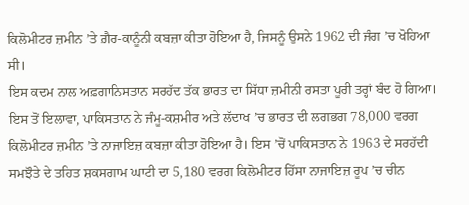ਕਿਲੋਮੀਟਰ ਜ਼ਮੀਨ ’ਤੇ ਗ਼ੈਰ-ਕਾਨੂੰਨੀ ਕਬਜ਼ਾ ਕੀਤਾ ਹੋਇਆ ਹੈ, ਜਿਸਨੂੰ ਉਸਨੇ 1962 ਦੀ ਜੰਗ ’ਚ ਖੋਹਿਆ ਸੀ।
ਇਸ ਕਦਮ ਨਾਲ ਅਫ਼ਗਾਨਿਸਤਾਨ ਸਰਹੱਦ ਤੱਕ ਭਾਰਤ ਦਾ ਸਿੱਧਾ ਜ਼ਮੀਨੀ ਰਸਤਾ ਪੂਰੀ ਤਰ੍ਹਾਂ ਬੰਦ ਹੋ ਗਿਆ। ਇਸ ਤੋਂ ਇਲਾਵਾ, ਪਾਕਿਸਤਾਨ ਨੇ ਜੰਮੂ-ਕਸ਼ਮੀਰ ਅਤੇ ਲੱਦਾਖ ’ਚ ਭਾਰਤ ਦੀ ਲਗਭਗ 78,000 ਵਰਗ ਕਿਲੋਮੀਟਰ ਜ਼ਮੀਨ ’ਤੇ ਨਾਜਾਇਜ਼ ਕਬਜ਼ਾ ਕੀਤਾ ਹੋਇਆ ਹੈ। ਇਸ ’ਚੋਂ ਪਾਕਿਸਤਾਨ ਨੇ 1963 ਦੇ ਸਰਹੱਦੀ ਸਮਝੌਤੇ ਦੇ ਤਹਿਤ ਸ਼ਕਸਗਾਮ ਘਾਟੀ ਦਾ 5,180 ਵਰਗ ਕਿਲੋਮੀਟਰ ਹਿੱਸਾ ਨਾਜਾਇਜ਼ ਰੂਪ ’ਚ ਚੀਨ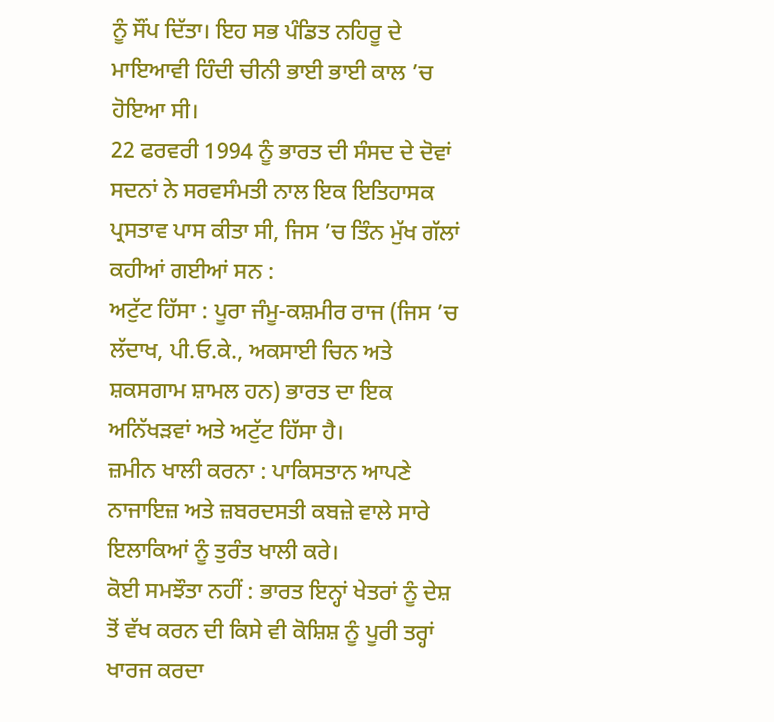ਨੂੰ ਸੌਂਪ ਦਿੱਤਾ। ਇਹ ਸਭ ਪੰਡਿਤ ਨਹਿਰੂ ਦੇ ਮਾਇਆਵੀ ਹਿੰਦੀ ਚੀਨੀ ਭਾਈ ਭਾਈ ਕਾਲ ’ਚ ਹੋਇਆ ਸੀ।
22 ਫਰਵਰੀ 1994 ਨੂੰ ਭਾਰਤ ਦੀ ਸੰਸਦ ਦੇ ਦੋਵਾਂ ਸਦਨਾਂ ਨੇ ਸਰਵਸੰਮਤੀ ਨਾਲ ਇਕ ਇਤਿਹਾਸਕ ਪ੍ਰਸਤਾਵ ਪਾਸ ਕੀਤਾ ਸੀ, ਜਿਸ ’ਚ ਤਿੰਨ ਮੁੱਖ ਗੱਲਾਂ ਕਹੀਆਂ ਗਈਆਂ ਸਨ :
ਅਟੁੱਟ ਹਿੱਸਾ : ਪੂਰਾ ਜੰਮੂ-ਕਸ਼ਮੀਰ ਰਾਜ (ਜਿਸ ’ਚ ਲੱਦਾਖ, ਪੀ.ਓ.ਕੇ., ਅਕਸਾਈ ਚਿਨ ਅਤੇ ਸ਼ਕਸਗਾਮ ਸ਼ਾਮਲ ਹਨ) ਭਾਰਤ ਦਾ ਇਕ ਅਨਿੱਖੜਵਾਂ ਅਤੇ ਅਟੁੱਟ ਹਿੱਸਾ ਹੈ।
ਜ਼ਮੀਨ ਖਾਲੀ ਕਰਨਾ : ਪਾਕਿਸਤਾਨ ਆਪਣੇ ਨਾਜਾਇਜ਼ ਅਤੇ ਜ਼ਬਰਦਸਤੀ ਕਬਜ਼ੇ ਵਾਲੇ ਸਾਰੇ ਇਲਾਕਿਆਂ ਨੂੰ ਤੁਰੰਤ ਖਾਲੀ ਕਰੇ।
ਕੋਈ ਸਮਝੌਤਾ ਨਹੀਂ : ਭਾਰਤ ਇਨ੍ਹਾਂ ਖੇਤਰਾਂ ਨੂੰ ਦੇਸ਼ ਤੋਂ ਵੱਖ ਕਰਨ ਦੀ ਕਿਸੇ ਵੀ ਕੋਸ਼ਿਸ਼ ਨੂੰ ਪੂਰੀ ਤਰ੍ਹਾਂ ਖਾਰਜ ਕਰਦਾ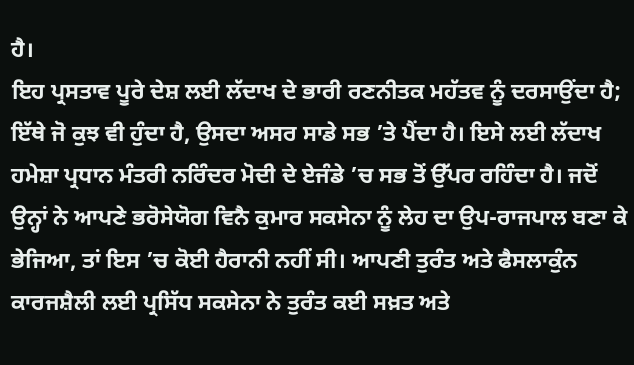ਹੈ।
ਇਹ ਪ੍ਰਸਤਾਵ ਪੂਰੇ ਦੇਸ਼ ਲਈ ਲੱਦਾਖ ਦੇ ਭਾਰੀ ਰਣਨੀਤਕ ਮਹੱਤਵ ਨੂੰ ਦਰਸਾਉਂਦਾ ਹੈ; ਇੱਥੇ ਜੋ ਕੁਝ ਵੀ ਹੁੰਦਾ ਹੈ, ਉਸਦਾ ਅਸਰ ਸਾਡੇ ਸਭ ’ਤੇ ਪੈਂਦਾ ਹੈ। ਇਸੇ ਲਈ ਲੱਦਾਖ ਹਮੇਸ਼ਾ ਪ੍ਰਧਾਨ ਮੰਤਰੀ ਨਰਿੰਦਰ ਮੋਦੀ ਦੇ ਏਜੰਡੇ ’ਚ ਸਭ ਤੋਂ ਉੱਪਰ ਰਹਿੰਦਾ ਹੈ। ਜਦੋਂ ਉਨ੍ਹਾਂ ਨੇ ਆਪਣੇ ਭਰੋਸੇਯੋਗ ਵਿਨੈ ਕੁਮਾਰ ਸਕਸੇਨਾ ਨੂੰ ਲੇਹ ਦਾ ਉਪ-ਰਾਜਪਾਲ ਬਣਾ ਕੇ ਭੇਜਿਆ, ਤਾਂ ਇਸ ’ਚ ਕੋਈ ਹੈਰਾਨੀ ਨਹੀਂ ਸੀ। ਆਪਣੀ ਤੁਰੰਤ ਅਤੇ ਫੈਸਲਾਕੁੰਨ ਕਾਰਜਸ਼ੈਲੀ ਲਈ ਪ੍ਰਸਿੱਧ ਸਕਸੇਨਾ ਨੇ ਤੁਰੰਤ ਕਈ ਸਖ਼ਤ ਅਤੇ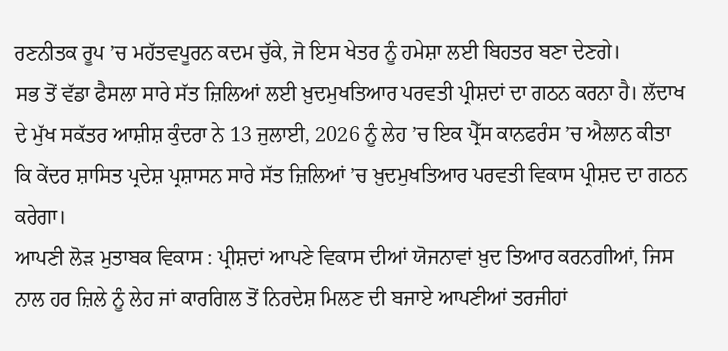ਰਣਨੀਤਕ ਰੂਪ ’ਚ ਮਹੱਤਵਪੂਰਨ ਕਦਮ ਚੁੱਕੇ, ਜੋ ਇਸ ਖੇਤਰ ਨੂੰ ਹਮੇਸ਼ਾ ਲਈ ਬਿਹਤਰ ਬਣਾ ਦੇਣਗੇ।
ਸਭ ਤੋਂ ਵੱਡਾ ਫੈਸਲਾ ਸਾਰੇ ਸੱਤ ਜ਼ਿਲਿਆਂ ਲਈ ਖ਼ੁਦਮੁਖਤਿਆਰ ਪਰਵਤੀ ਪ੍ਰੀਸ਼ਦਾਂ ਦਾ ਗਠਨ ਕਰਨਾ ਹੈ। ਲੱਦਾਖ ਦੇ ਮੁੱਖ ਸਕੱਤਰ ਆਸ਼ੀਸ਼ ਕੁੰਦਰਾ ਨੇ 13 ਜੁਲਾਈ, 2026 ਨੂੰ ਲੇਹ ’ਚ ਇਕ ਪ੍ਰੈੱਸ ਕਾਨਫਰੰਸ ’ਚ ਐਲਾਨ ਕੀਤਾ ਕਿ ਕੇਂਦਰ ਸ਼ਾਸਿਤ ਪ੍ਰਦੇਸ਼ ਪ੍ਰਸ਼ਾਸਨ ਸਾਰੇ ਸੱਤ ਜ਼ਿਲਿਆਂ ’ਚ ਖ਼ੁਦਮੁਖਤਿਆਰ ਪਰਵਤੀ ਵਿਕਾਸ ਪ੍ਰੀਸ਼ਦ ਦਾ ਗਠਨ ਕਰੇਗਾ।
ਆਪਣੀ ਲੋੜ ਮੁਤਾਬਕ ਵਿਕਾਸ : ਪ੍ਰੀਸ਼ਦਾਂ ਆਪਣੇ ਵਿਕਾਸ ਦੀਆਂ ਯੋਜਨਾਵਾਂ ਖ਼ੁਦ ਤਿਆਰ ਕਰਨਗੀਆਂ, ਜਿਸ ਨਾਲ ਹਰ ਜ਼ਿਲੇ ਨੂੰ ਲੇਹ ਜਾਂ ਕਾਰਗਿਲ ਤੋਂ ਨਿਰਦੇਸ਼ ਮਿਲਣ ਦੀ ਬਜਾਏ ਆਪਣੀਆਂ ਤਰਜੀਹਾਂ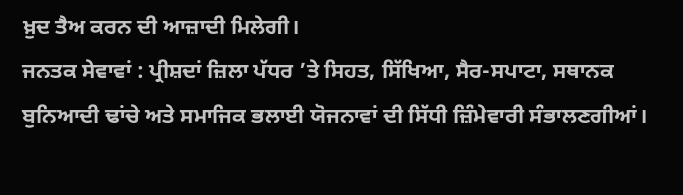ਖ਼ੁਦ ਤੈਅ ਕਰਨ ਦੀ ਆਜ਼ਾਦੀ ਮਿਲੇਗੀ।
ਜਨਤਕ ਸੇਵਾਵਾਂ : ਪ੍ਰੀਸ਼ਦਾਂ ਜ਼ਿਲਾ ਪੱਧਰ ’ਤੇ ਸਿਹਤ, ਸਿੱਖਿਆ, ਸੈਰ-ਸਪਾਟਾ, ਸਥਾਨਕ ਬੁਨਿਆਦੀ ਢਾਂਚੇ ਅਤੇ ਸਮਾਜਿਕ ਭਲਾਈ ਯੋਜਨਾਵਾਂ ਦੀ ਸਿੱਧੀ ਜ਼ਿੰਮੇਵਾਰੀ ਸੰਭਾਲਣਗੀਆਂ।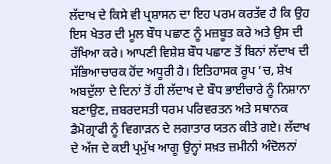ਲੱਦਾਖ ਦੇ ਕਿਸੇ ਵੀ ਪ੍ਰਸ਼ਾਸਨ ਦਾ ਇਹ ਪਰਮ ਕਰਤੱਵ ਹੈ ਕਿ ਉਹ ਇਸ ਖੇਤਰ ਦੀ ਮੂਲ ਬੌਧ ਪਛਾਣ ਨੂੰ ਮਜ਼ਬੂਤ ਕਰੇ ਅਤੇ ਉਸ ਦੀ ਰੱਖਿਆ ਕਰੇ। ਆਪਣੀ ਵਿਸ਼ੇਸ਼ ਬੌਧ ਪਛਾਣ ਤੋਂ ਬਿਨਾਂ ਲੱਦਾਖ ਦੀ ਸੱਭਿਆਚਾਰਕ ਹੋਂਦ ਅਧੂਰੀ ਹੈ। ਇਤਿਹਾਸਕ ਰੂਪ ’ਚ, ਸ਼ੇਖ ਅਬਦੁੱਲਾ ਦੇ ਦਿਨਾਂ ਤੋਂ ਹੀ ਲੱਦਾਖ ਦੇ ਬੌਧ ਭਾਈਚਾਰੇ ਨੂੰ ਨਿਸ਼ਾਨਾ ਬਣਾਉਣ, ਜ਼ਬਰਦਸਤੀ ਧਰਮ ਪਰਿਵਰਤਨ ਅਤੇ ਸਥਾਨਕ ਡੈਮੋਗ੍ਰਾਫੀ ਨੂੰ ਵਿਗਾੜਨ ਦੇ ਲਗਾਤਾਰ ਯਤਨ ਕੀਤੇ ਗਏ। ਲੱਦਾਖ ਦੇ ਅੱਜ ਦੇ ਕਈ ਪ੍ਰਮੁੱਖ ਆਗੂ ਉਨ੍ਹਾਂ ਸਖ਼ਤ ਜ਼ਮੀਨੀ ਅੰਦੋਲਨਾਂ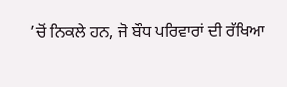’ਚੋਂ ਨਿਕਲੇ ਹਨ, ਜੋ ਬੌਧ ਪਰਿਵਾਰਾਂ ਦੀ ਰੱਖਿਆ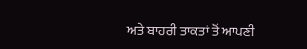ਅਤੇ ਬਾਹਰੀ ਤਾਕਤਾਂ ਤੋਂ ਆਪਣੀ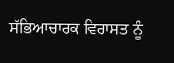ਸੱਭਿਆਚਾਰਕ ਵਿਰਾਸਤ ਨੂੰ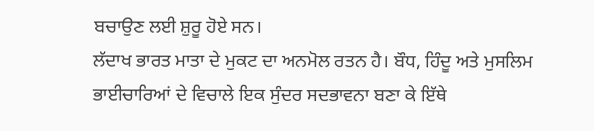ਬਚਾਉਣ ਲਈ ਸ਼ੁਰੂ ਹੋਏ ਸਨ।
ਲੱਦਾਖ ਭਾਰਤ ਮਾਤਾ ਦੇ ਮੁਕਟ ਦਾ ਅਨਮੋਲ ਰਤਨ ਹੈ। ਬੌਧ, ਹਿੰਦੂ ਅਤੇ ਮੁਸਲਿਮ ਭਾਈਚਾਰਿਆਂ ਦੇ ਵਿਚਾਲੇ ਇਕ ਸੁੰਦਰ ਸਦਭਾਵਨਾ ਬਣਾ ਕੇ ਇੱਥੇ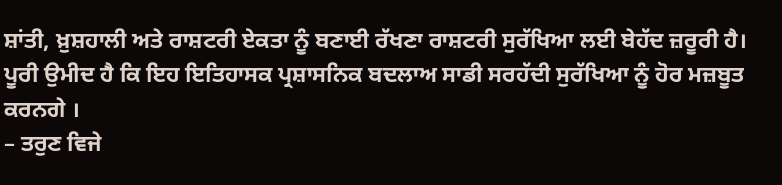ਸ਼ਾਂਤੀ, ਖ਼ੁਸ਼ਹਾਲੀ ਅਤੇ ਰਾਸ਼ਟਰੀ ਏਕਤਾ ਨੂੰ ਬਣਾਈ ਰੱਖਣਾ ਰਾਸ਼ਟਰੀ ਸੁਰੱਖਿਆ ਲਈ ਬੇਹੱਦ ਜ਼ਰੂਰੀ ਹੈ। ਪੂਰੀ ਉਮੀਦ ਹੈ ਕਿ ਇਹ ਇਤਿਹਾਸਕ ਪ੍ਰਸ਼ਾਸਨਿਕ ਬਦਲਾਅ ਸਾਡੀ ਸਰਹੱਦੀ ਸੁਰੱਖਿਆ ਨੂੰ ਹੋਰ ਮਜ਼ਬੂਤ ਕਰਨਗੇ ।
– ਤਰੁਣ ਵਿਜੇ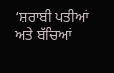‘ਸ਼ਰਾਬੀ ਪਤੀਆਂ ਅਤੇ ਬੱਚਿਆਂ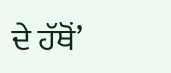ਦੇ ਹੱਥੋਂ’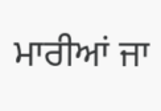ਮਾਰੀਆਂ ਜਾ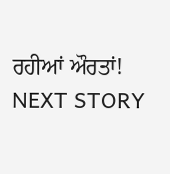ਰਹੀਆਂ ਔਰਤਾਂ!
NEXT STORY